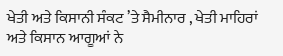ਖੇਤੀ ਅਤੇ ਕਿਸਾਨੀ ਸੰਕਟ ’ਤੇ ਸੈਮੀਨਾਰ , ਖੇਤੀ ਮਾਹਿਰਾਂ ਅਤੇ ਕਿਸਾਨ ਆਗੂਆਂ ਨੇ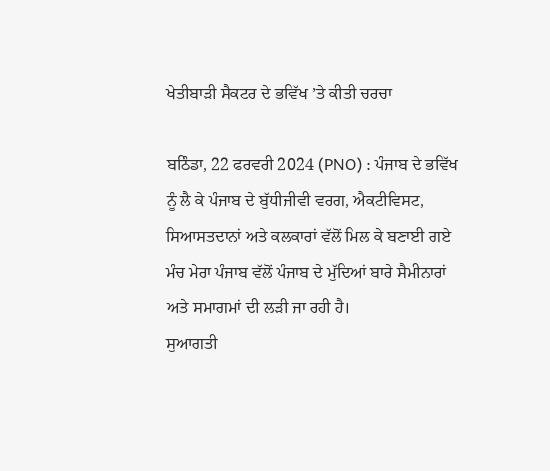ਖੇਤੀਬਾੜੀ ਸੈਕਟਰ ਦੇ ਭਵਿੱਖ ’ਤੇ ਕੀਤੀ ਚਰਚਾ

ਬਠਿੰਡਾ, 22 ਫਰਵਰੀ 2024 (PNO) : ਪੰਜਾਬ ਦੇ ਭਵਿੱਖ ਨੂੰ ਲੈ ਕੇ ਪੰਜਾਬ ਦੇ ਬੁੱਧੀਜੀਵੀ ਵਰਗ, ਐਕਟੀਵਿਸਟ, ਸਿਆਸਤਦਾਨਾਂ ਅਤੇ ਕਲਕਾਰਾਂ ਵੱਲੋਂ ਮਿਲ ਕੇ ਬਣਾਈ ਗਏ ਮੰਚ ਮੇਰਾ ਪੰਜਾਬ ਵੱਲੋਂ ਪੰਜਾਬ ਦੇ ਮੁੱਦਿਆਂ ਬਾਰੇ ਸੈਮੀਨਾਰਾਂ ਅਤੇ ਸਮਾਗਮਾਂ ਦੀ ਲੜੀ ਜਾ ਰਹੀ ਹੈ।
ਸੁਆਗਤੀ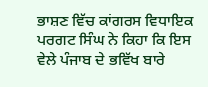ਭਾਸ਼ਣ ਵਿੱਚ ਕਾਂਗਰਸ ਵਿਧਾਇਕ ਪਰਗਟ ਸਿੰਘ ਨੇ ਕਿਹਾ ਕਿ ਇਸ ਵੇਲੇ ਪੰਜਾਬ ਦੇ ਭਵਿੱਖ ਬਾਰੇ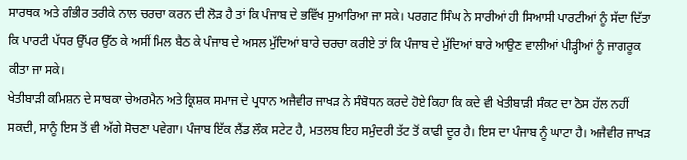ਸਾਰਥਕ ਅਤੇ ਗੰਭੀਰ ਤਰੀਕੇ ਨਾਲ ਚਰਚਾ ਕਰਨ ਦੀ ਲੋੜ ਹੈ ਤਾਂ ਕਿ ਪੰਜਾਬ ਦੇ ਭਵਿੱਖ ਸੁਆਰਿਆ ਜਾ ਸਕੇ। ਪਰਗਟ ਸਿੰਘ ਨੇ ਸਾਰੀਆਂ ਹੀ ਸਿਆਸੀ ਪਾਰਟੀਆਂ ਨੂੰ ਸੱਦਾ ਦਿੱਤਾ ਕਿ ਪਾਰਟੀ ਪੱਧਰ ਉੱਪਰ ਉੱਠ ਕੇ ਅਸੀਂ ਮਿਲ ਬੈਠ ਕੇ ਪੰਜਾਬ ਦੇ ਅਸਲ ਮੁੱਦਿਆਂ ਬਾਰੇ ਚਰਚਾ ਕਰੀਏ ਤਾਂ ਕਿ ਪੰਜਾਬ ਦੇ ਮੁੱਦਿਆਂ ਬਾਰੇ ਆਉਣ ਵਾਲੀਆਂ ਪੀੜ੍ਹੀਆਂ ਨੂੰ ਜਾਗਰੂਕ ਕੀਤਾ ਜਾ ਸਕੇ।
ਖੇਤੀਬਾੜੀ ਕਮਿਸ਼ਨ ਦੇ ਸਾਬਕਾ ਚੇਅਰਮੈਨ ਅਤੇ ਕ੍ਰਿਸ਼ਕ ਸਮਾਜ ਦੇ ਪ੍ਰਧਾਨ ਅਜੈਵੀਰ ਜਾਖੜ ਨੇ ਸੰਬੋਧਨ ਕਰਦੇ ਹੋਏ ਕਿਹਾ ਕਿ ਕਦੇ ਵੀ ਖੇਤੀਬਾੜੀ ਸੰਕਟ ਦਾ ਠੋਸ ਹੱਲ ਨਹੀਂ ਸਕਦੀ, ਸਾਨੂੰ ਇਸ ਤੋਂ ਵੀ ਅੱਗੇ ਸੋਚਣਾ ਪਵੇਗਾ। ਪੰਜਾਬ ਇੱਕ ਲੈਂਡ ਲੌਕ ਸਟੇਟ ਹੈ, ਮਤਲਬ ਇਹ ਸਮੁੰਦਰੀ ਤੱਟ ਤੋਂ ਕਾਫੀ ਦੂਰ ਹੈ। ਇਸ ਦਾ ਪੰਜਾਬ ਨੂੰ ਘਾਟਾ ਹੈ। ਅਜੈਵੀਰ ਜਾਖੜ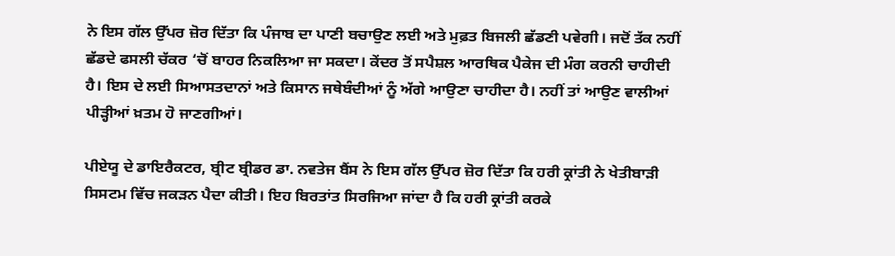ਨੇ ਇਸ ਗੱਲ ਉੱਪਰ ਜ਼ੋਰ ਦਿੱਤਾ ਕਿ ਪੰਜਾਬ ਦਾ ਪਾਣੀ ਬਚਾਉਣ ਲਈ ਅਤੇ ਮੁਫ਼ਤ ਬਿਜਲੀ ਛੱਡਣੀ ਪਵੇਗੀ। ਜਦੋਂ ਤੱਕ ਨਹੀਂ ਛੱਡਦੇ ਫਸਲੀ ਚੱਕਰ ‘ਚੋਂ ਬਾਹਰ ਨਿਕਲਿਆ ਜਾ ਸਕਦਾ। ਕੇਂਦਰ ਤੋਂ ਸਪੈਸ਼ਲ ਆਰਥਿਕ ਪੈਕੇਜ ਦੀ ਮੰਗ ਕਰਨੀ ਚਾਹੀਦੀ ਹੈ। ਇਸ ਦੇ ਲਈ ਸਿਆਸਤਦਾਨਾਂ ਅਤੇ ਕਿਸਾਨ ਜਥੇਬੰਦੀਆਂ ਨੂੰ ਅੱਗੇ ਆਉਣਾ ਚਾਹੀਦਾ ਹੈ। ਨਹੀਂ ਤਾਂ ਆਉਣ ਵਾਲੀਆਂ ਪੀੜ੍ਹੀਆਂ ਖ਼ਤਮ ਹੋ ਜਾਣਗੀਆਂ।

ਪੀਏਯੂ ਦੇ ਡਾਇਰੈਕਟਰ, ਬ੍ਰੀਟ ਬ੍ਰੀਡਰ ਡਾ. ਨਵਤੇਜ ਬੈਂਸ ਨੇ ਇਸ ਗੱਲ ਉੱਪਰ ਜ਼ੋਰ ਦਿੱਤਾ ਕਿ ਹਰੀ ਕ੍ਰਾਂਤੀ ਨੇ ਖੇਤੀਬਾੜੀ ਸਿਸਟਮ ਵਿੱਚ ਜਕੜਨ ਪੈਦਾ ਕੀਤੀ। ਇਹ ਬਿਰਤਾਂਤ ਸਿਰਜਿਆ ਜਾਂਦਾ ਹੈ ਕਿ ਹਰੀ ਕ੍ਰਾਂਤੀ ਕਰਕੇ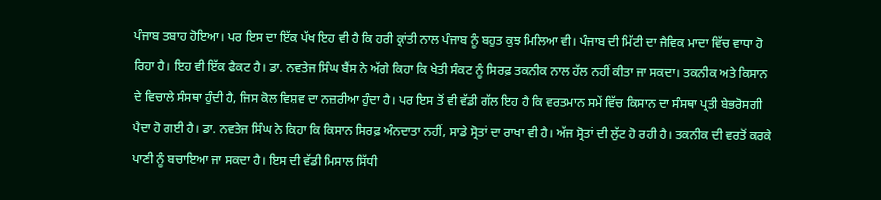ਪੰਜਾਬ ਤਬਾਹ ਹੋਇਆ। ਪਰ ਇਸ ਦਾ ਇੱਕ ਪੱਖ ਇਹ ਵੀ ਹੈ ਕਿ ਹਰੀ ਕ੍ਰਾਂਤੀ ਨਾਲ ਪੰਜਾਬ ਨੂੰ ਬਹੁਤ ਕੁਝ ਮਿਲਿਆ ਵੀ। ਪੰਜਾਬ ਦੀ ਮਿੱਟੀ ਦਾ ਜੈਵਿਕ ਮਾਦਾ ਵਿੱਚ ਵਾਧਾ ਹੋ ਰਿਹਾ ਹੈ। ਇਹ ਵੀ ਇੱਕ ਫੈਕਟ ਹੈ। ਡਾ. ਨਵਤੇਜ ਸਿੰਘ ਬੈਂਸ ਨੇ ਅੱਗੇ ਕਿਹਾ ਕਿ ਖੇਤੀ ਸੰਕਟ ਨੂੰ ਸਿਰਫ਼ ਤਕਨੀਕ ਨਾਲ ਹੱਲ ਨਹੀਂ ਕੀਤਾ ਜਾ ਸਕਦਾ। ਤਕਨੀਕ ਅਤੇ ਕਿਸਾਨ ਦੇ ਵਿਚਾਲੇ ਸੰਸਥਾ ਹੁੰਦੀ ਹੈ, ਜਿਸ ਕੋਲ ਵਿਸ਼ਵ ਦਾ ਨਜ਼ਰੀਆ ਹੁੰਦਾ ਹੈ। ਪਰ ਇਸ ਤੋਂ ਵੀ ਵੱਡੀ ਗੱਲ ਇਹ ਹੈ ਕਿ ਵਰਤਮਾਨ ਸਮੇਂ ਵਿੱਚ ਕਿਸਾਨ ਦਾ ਸੰਸਥਾ ਪ੍ਰਤੀ ਬੇਭਰੋਸਗੀ ਪੈਦਾ ਹੋ ਗਈ ਹੈ। ਡਾ. ਨਵਤੇਜ ਸਿੰਘ ਨੇ ਕਿਹਾ ਕਿ ਕਿਸਾਨ ਸਿਰਫ਼ ਅੰਨਦਾਤਾ ਨਹੀਂ, ਸਾਡੇ ਸ੍ਰੋਤਾਂ ਦਾ ਰਾਖਾ ਵੀ ਹੈ। ਅੱਜ ਸ੍ਰੋਤਾਂ ਦੀ ਲੁੱਟ ਹੋ ਰਹੀ ਹੈ। ਤਕਨੀਕ ਦੀ ਵਰਤੋਂ ਕਰਕੇ ਪਾਣੀ ਨੂੰ ਬਚਾਇਆ ਜਾ ਸਕਦਾ ਹੈ। ਇਸ ਦੀ ਵੱਡੀ ਮਿਸਾਲ ਸਿੱਧੀ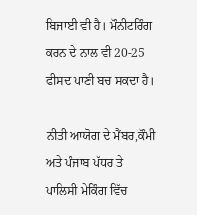ਬਿਜਾਈ ਵੀ ਹੈ। ਮੌਨੀਟਰਿੰਗ ਕਰਨ ਦੇ ਨਾਲ ਵੀ 20-25 ਫੀਸਦ ਪਾਣੀ ਬਚ ਸਕਦਾ ਹੈ।

ਨੀਤੀ ਆਯੋਗ ਦੇ ਮੈਂਬਰ,ਕੌਮੀ ਅਤੇ ਪੰਜਾਬ ਪੱਧਰ ਤੇ ਪਾਲਿਸੀ ਮੇਕਿੰਗ ਵਿੱਚ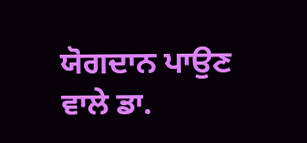ਯੋਗਦਾਨ ਪਾਉਣ ਵਾਲੇ ਡਾ.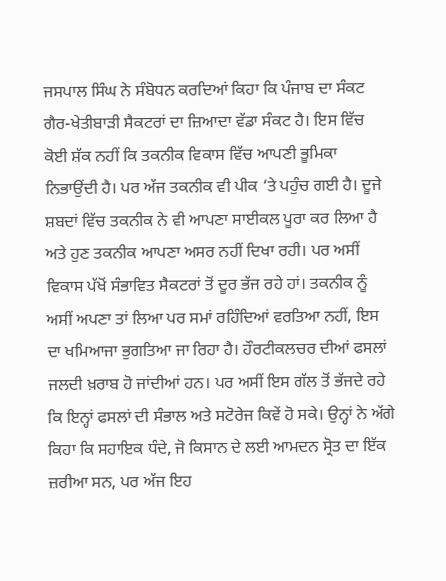ਜਸਪਾਲ ਸਿੰਘ ਨੇ ਸੰਬੋਧਨ ਕਰਦਿਆਂ ਕਿਹਾ ਕਿ ਪੰਜਾਬ ਦਾ ਸੰਕਟ ਗੈਰ-ਖੇਤੀਬਾੜੀ ਸੈਕਟਰਾਂ ਦਾ ਜ਼ਿਆਦਾ ਵੱਡਾ ਸੰਕਟ ਹੈ। ਇਸ ਵਿੱਚ ਕੋਈ ਸ਼ੱਕ ਨਹੀਂ ਕਿ ਤਕਨੀਕ ਵਿਕਾਸ ਵਿੱਚ ਆਪਣੀ ਭੂਮਿਕਾ ਨਿਭਾਉਂਦੀ ਹੈ। ਪਰ ਅੱਜ ਤਕਨੀਕ ਵੀ ਪੀਕ ‘ਤੇ ਪਹੁੰਚ ਗਈ ਹੈ। ਦੂਜੇ ਸ਼ਬਦਾਂ ਵਿੱਚ ਤਕਨੀਕ ਨੇ ਵੀ ਆਪਣਾ ਸਾਈਕਲ ਪੂਰਾ ਕਰ ਲਿਆ ਹੈ ਅਤੇ ਹੁਣ ਤਕਨੀਕ ਆਪਣਾ ਅਸਰ ਨਹੀਂ ਦਿਖਾ ਰਹੀ। ਪਰ ਅਸੀਂ ਵਿਕਾਸ ਪੱਖੋਂ ਸੰਭਾਵਿਤ ਸੈਕਟਰਾਂ ਤੋਂ ਦੂਰ ਭੱਜ ਰਹੇ ਹਾਂ। ਤਕਨੀਕ ਨੂੰ ਅਸੀਂ ਅਪਣਾ ਤਾਂ ਲਿਆ ਪਰ ਸਮਾਂ ਰਹਿੰਦਿਆਂ ਵਰਤਿਆ ਨਹੀਂ, ਇਸ ਦਾ ਖਮਿਆਜਾ ਭੁਗਤਿਆ ਜਾ ਰਿਹਾ ਹੈ। ਹੌਰਟੀਕਲਚਰ ਦੀਆਂ ਫਸਲਾਂ ਜਲਦੀ ਖ਼ਰਾਬ ਹੋ ਜਾਂਦੀਆਂ ਹਨ। ਪਰ ਅਸੀਂ ਇਸ ਗੱਲ ਤੋਂ ਭੱਜਦੇ ਰਹੇ ਕਿ ਇਨ੍ਹਾਂ ਫਸਲਾਂ ਦੀ ਸੰਭਾਲ ਅਤੇ ਸਟੋਰੇਜ ਕਿਵੇਂ ਹੋ ਸਕੇ। ਉਨ੍ਹਾਂ ਨੇ ਅੱਗੇ ਕਿਹਾ ਕਿ ਸਹਾਇਕ ਧੰਦੇ, ਜੋ ਕਿਸਾਨ ਦੇ ਲਈ ਆਮਦਨ ਸ੍ਰੋਤ ਦਾ ਇੱਕ ਜ਼ਰੀਆ ਸਨ, ਪਰ ਅੱਜ ਇਹ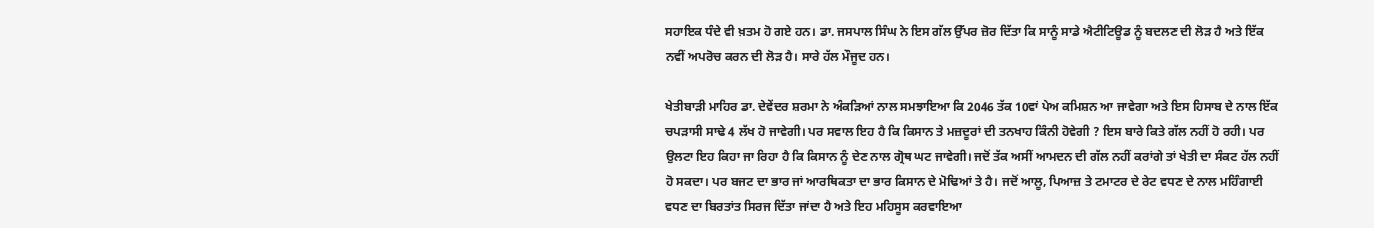ਸਹਾਇਕ ਧੰਦੇ ਵੀ ਖ਼ਤਮ ਹੋ ਗਏ ਹਨ। ਡਾ. ਜਸਪਾਲ ਸਿੰਘ ਨੇ ਇਸ ਗੱਲ ਉੱਪਰ ਜ਼ੋਰ ਦਿੱਤਾ ਕਿ ਸਾਨੂੰ ਸਾਡੇ ਐਟੀਟਿਊਡ ਨੂੰ ਬਦਲਣ ਦੀ ਲੋੜ ਹੈ ਅਤੇ ਇੱਕ ਨਵੀਂ ਅਪਰੋਚ ਕਰਨ ਦੀ ਲੋੜ ਹੈ। ਸਾਰੇ ਹੱਲ ਮੌਜੂਦ ਹਨ।

ਖੇਤੀਬਾੜੀ ਮਾਹਿਰ ਡਾ. ਦੇਵੇਂਦਰ ਸ਼ਰਮਾ ਨੇ ਅੰਕੜਿਆਂ ਨਾਲ ਸਮਝਾਇਆ ਕਿ 2046 ਤੱਕ 10ਵਾਂ ਪੇਅ ਕਮਿਸ਼ਨ ਆ ਜਾਵੇਗਾ ਅਤੇ ਇਸ ਹਿਸਾਬ ਦੇ ਨਾਲ ਇੱਕ ਚਪੜਾਸੀ ਸਾਢੇ 4 ਲੱਖ ਹੋ ਜਾਵੇਗੀ। ਪਰ ਸਵਾਲ ਇਹ ਹੈ ਕਿ ਕਿਸਾਨ ਤੇ ਮਜ਼ਦੂਰਾਂ ਦੀ ਤਨਖਾਹ ਕਿੰਨੀ ਹੋਵੇਗੀ ? ਇਸ ਬਾਰੇ ਕਿਤੇ ਗੱਲ ਨਹੀਂ ਹੋ ਰਹੀ। ਪਰ ਉਲਟਾ ਇਹ ਕਿਹਾ ਜਾ ਰਿਹਾ ਹੈ ਕਿ ਕਿਸਾਨ ਨੂੰ ਦੇਣ ਨਾਲ ਗ੍ਰੋਥ ਘਟ ਜਾਵੇਗੀ। ਜਦੋਂ ਤੱਕ ਅਸੀਂ ਆਮਦਨ ਦੀ ਗੱਲ ਨਹੀਂ ਕਰਾਂਗੇ ਤਾਂ ਖੇਤੀ ਦਾ ਸੰਕਟ ਹੱਲ ਨਹੀਂ ਹੋ ਸਕਦਾ। ਪਰ ਬਜਟ ਦਾ ਭਾਰ ਜਾਂ ਆਰਥਿਕਤਾ ਦਾ ਭਾਰ ਕਿਸਾਨ ਦੇ ਮੋਢਿਆਂ ਤੇ ਹੈ। ਜਦੋਂ ਆਲੂ, ਪਿਆਜ਼ ਤੇ ਟਮਾਟਰ ਦੇ ਰੇਟ ਵਧਣ ਦੇ ਨਾਲ ਮਹਿੰਗਾਈ ਵਧਣ ਦਾ ਬਿਰਤਾਂਤ ਸਿਰਜ ਦਿੱਤਾ ਜਾਂਦਾ ਹੈ ਅਤੇ ਇਹ ਮਹਿਸੂਸ ਕਰਵਾਇਆ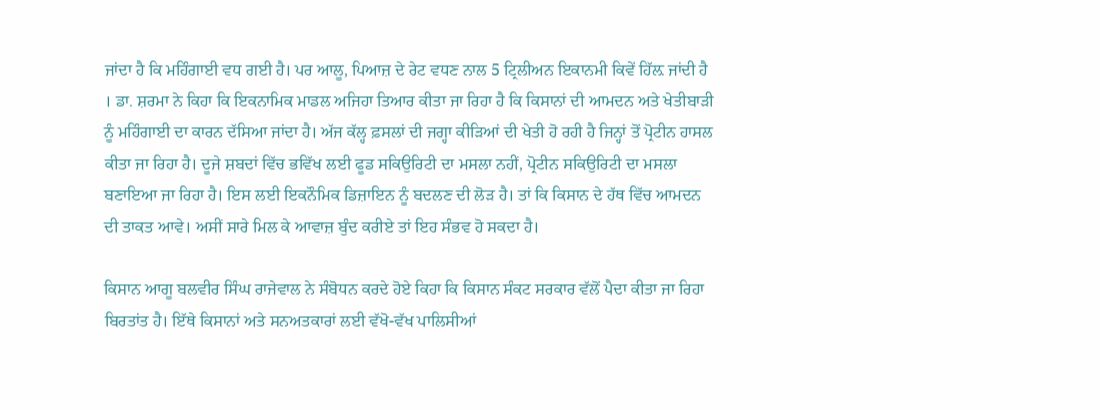ਜਾਂਦਾ ਹੈ ਕਿ ਮਹਿੰਗਾਈ ਵਧ ਗਈ ਹੈ। ਪਰ ਆਲੂ, ਪਿਆਜ਼ ਦੇ ਰੇਟ ਵਧਣ ਨਾਲ 5 ਟ੍ਰਿਲੀਅਨ ਇਕਾਨਮੀ ਕਿਵੇਂ ਹਿੱਲ਼ ਜਾਂਦੀ ਹੈ । ਡਾ. ਸ਼ਰਮਾ ਨੇ ਕਿਹਾ ਕਿ ਇਕਨਾਮਿਕ ਮਾਡਲ ਅਜਿਹਾ ਤਿਆਰ ਕੀਤਾ ਜਾ ਰਿਹਾ ਹੈ ਕਿ ਕਿਸਾਨਾਂ ਦੀ ਆਮਦਨ ਅਤੇ ਖੇਤੀਬਾੜੀ ਨੂੰ ਮਹਿੰਗਾਈ ਦਾ ਕਾਰਨ ਦੱਸਿਆ ਜਾਂਦਾ ਹੈ। ਅੱਜ ਕੱਲ੍ਹ ਫ਼ਸਲਾਂ ਦੀ ਜਗ੍ਹਾ ਕੀੜਿਆਂ ਦੀ ਖੇਤੀ ਹੋ ਰਹੀ ਹੈ ਜਿਨ੍ਹਾਂ ਤੋਂ ਪ੍ਰੋਟੀਨ ਹਾਸਲ ਕੀਤਾ ਜਾ ਰਿਹਾ ਹੈ। ਦੂਜੇ ਸ਼ਬਦਾਂ ਵਿੱਚ ਭਵਿੱਖ ਲਈ ਫੂਡ ਸਕਿਉਰਿਟੀ ਦਾ ਮਸਲਾ ਨਹੀਂ, ਪ੍ਰੋਟੀਨ ਸਕਿਉਰਿਟੀ ਦਾ ਮਸਲਾ ਬਣਾਇਆ ਜਾ ਰਿਹਾ ਹੈ। ਇਸ ਲਈ ਇਕਨੌਮਿਕ ਡਿਜ਼ਾਇਨ ਨੂੰ ਬਦਲਣ ਦੀ ਲੋੜ ਹੈ। ਤਾਂ ਕਿ ਕਿਸਾਨ ਦੇ ਹੱਥ ਵਿੱਚ ਆਮਦਨ ਦੀ ਤਾਕਤ ਆਵੇ। ਅਸੀਂ ਸਾਰੇ ਮਿਲ ਕੇ ਆਵਾਜ਼ ਬੁੰਦ ਕਰੀਏ ਤਾਂ ਇਹ ਸੰਭਵ ਹੋ ਸਕਦਾ ਹੈ।

ਕਿਸਾਨ ਆਗੂ ਬਲਵੀਰ ਸਿੰਘ ਰਾਜੇਵਾਲ ਨੇ ਸੰਬੋਧਨ ਕਰਦੇ ਹੋਏ ਕਿਹਾ ਕਿ ਕਿਸਾਨ ਸੰਕਟ ਸਰਕਾਰ ਵੱਲੋਂ ਪੈਦਾ ਕੀਤਾ ਜਾ ਰਿਹਾ ਬਿਰਤਾਂਤ ਹੈ। ਇੱਥੇ ਕਿਸਾਨਾਂ ਅਤੇ ਸਨਅਤਕਾਰਾਂ ਲਈ ਵੱਖੋ-ਵੱਖ ਪਾਲਿਸੀਆਂ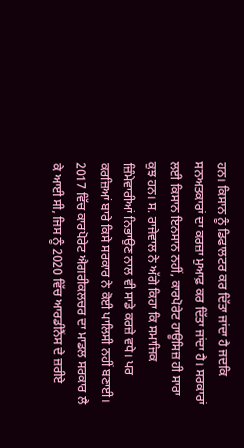ਹਨ। ਕਿਸਾਨ ਨੂੰ ਡਿਫਾਲਟਰ ਕਰ ਦਿੱਤਾ ਜਾਂਦਾ ਹੈ ਜਦਕਿ ਸਨਅਤਕਾਰਾਂ ਦਾ ਕਰਜ਼ਾ ਮੁਆਫ਼ ਕਰ ਦਿੱਤਾ ਜਾਂਦਾ ਹੈ। ਸਰਕਾਰਾਂ ਲਈ ਕਿਸਾਨ ਇਨਸਾਨ ਨਹੀਂ, ਕਾਰਪੋਰੇਟ ਹਾਊਸਿਜ਼ ਹੀ ਸਾਰਾ ਕੁਝ ਹਨ। ਸ. ਰਾਜੇਵਾਲ ਨੇ ਅੱਗੇ ਕਿਹਾ ਕਿ ਸਮਾਜਿਕ ਜ਼ਿੰਮੇਵਾਰੀਆਂ ਨਿਭਾਉਣ ਨਾਲ ਵੀ ਸਾਡੇ ਕਰਜ਼ੇ ਵਧੇ। ਪਰ ਕਰਜ਼ਿਆਂ ਬਾਰੇ ਕਿਸੇ ਸਰਕਾਰ ਨੇ ਕੋਈ ਪਾਲਿਸੀ ਨਹੀਂ ਬਣਾਈ। 2017 ਵਿੱਚ ਕਾਰਪੋਰੇਟ ਐਗਰੀਕਲਚਰ ਦਾ ਮਾਡਲ ਸਰਕਾਰ ਲੈ ਕੇ ਆਈ ਸੀ, ਜਿਸ ਨੂੰ 2020 ਵਿੱਚ ਆਰਡੀਨੈਂਸ ਦੇ ਜ਼ਰੀਏ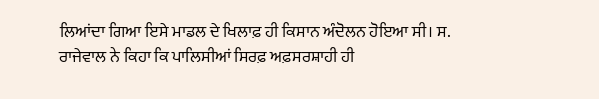ਲਿਆਂਦਾ ਗਿਆ ਇਸੇ ਮਾਡਲ ਦੇ ਖਿਲਾਫ਼ ਹੀ ਕਿਸਾਨ ਅੰਦੋਲਨ ਹੋਇਆ ਸੀ। ਸ. ਰਾਜੇਵਾਲ ਨੇ ਕਿਹਾ ਕਿ ਪਾਲਿਸੀਆਂ ਸਿਰਫ਼ ਅਫ਼ਸਰਸ਼ਾਹੀ ਹੀ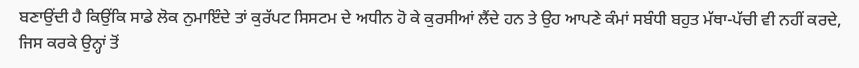ਬਣਾਉਂਦੀ ਹੈ ਕਿਉਂਕਿ ਸਾਡੇ ਲੋਕ ਨੁਮਾਇੰਦੇ ਤਾਂ ਕੁਰੱਪਟ ਸਿਸਟਮ ਦੇ ਅਧੀਨ ਹੋ ਕੇ ਕੁਰਸੀਆਂ ਲੈਂਦੇ ਹਨ ਤੇ ਉਹ ਆਪਣੇ ਕੰਮਾਂ ਸਬੰਧੀ ਬਹੁਤ ਮੱਥਾ-ਪੱਚੀ ਵੀ ਨਹੀਂ ਕਰਦੇ, ਜਿਸ ਕਰਕੇ ਉਨ੍ਹਾਂ ਤੋਂ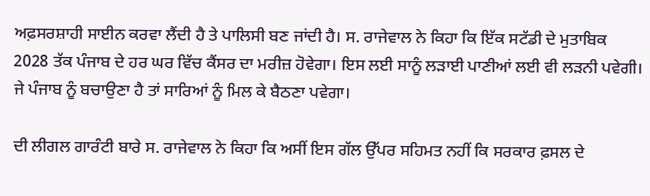ਅਫ਼ਸਰਸ਼ਾਹੀ ਸਾਈਨ ਕਰਵਾ ਲੈਂਦੀ ਹੈ ਤੇ ਪਾਲਿਸੀ ਬਣ ਜਾਂਦੀ ਹੈ। ਸ. ਰਾਜੇਵਾਲ ਨੇ ਕਿਹਾ ਕਿ ਇੱਕ ਸਟੱਡੀ ਦੇ ਮੁਤਾਬਿਕ 2028 ਤੱਕ ਪੰਜਾਬ ਦੇ ਹਰ ਘਰ ਵਿੱਚ ਕੈਂਸਰ ਦਾ ਮਰੀਜ਼ ਹੋਵੇਗਾ। ਇਸ ਲਈ ਸਾਨੂੰ ਲੜਾਈ ਪਾਣੀਆਂ ਲਈ ਵੀ ਲੜਨੀ ਪਵੇਗੀ। ਜੇ ਪੰਜਾਬ ਨੂੰ ਬਚਾਉਣਾ ਹੈ ਤਾਂ ਸਾਰਿਆਂ ਨੂੰ ਮਿਲ ਕੇ ਬੈਠਣਾ ਪਵੇਗਾ।

ਦੀ ਲੀਗਲ ਗਾਰੰਟੀ ਬਾਰੇ ਸ. ਰਾਜੇਵਾਲ ਨੇ ਕਿਹਾ ਕਿ ਅਸੀਂ ਇਸ ਗੱਲ ਉੱਪਰ ਸਹਿਮਤ ਨਹੀਂ ਕਿ ਸਰਕਾਰ ਫ਼ਸਲ ਦੇ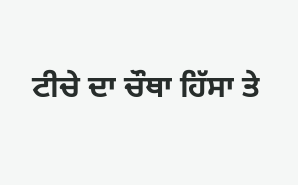ਟੀਚੇ ਦਾ ਚੌਥਾ ਹਿੱਸਾ ਤੇ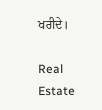ਖਰੀਦੇ।

Real Estate